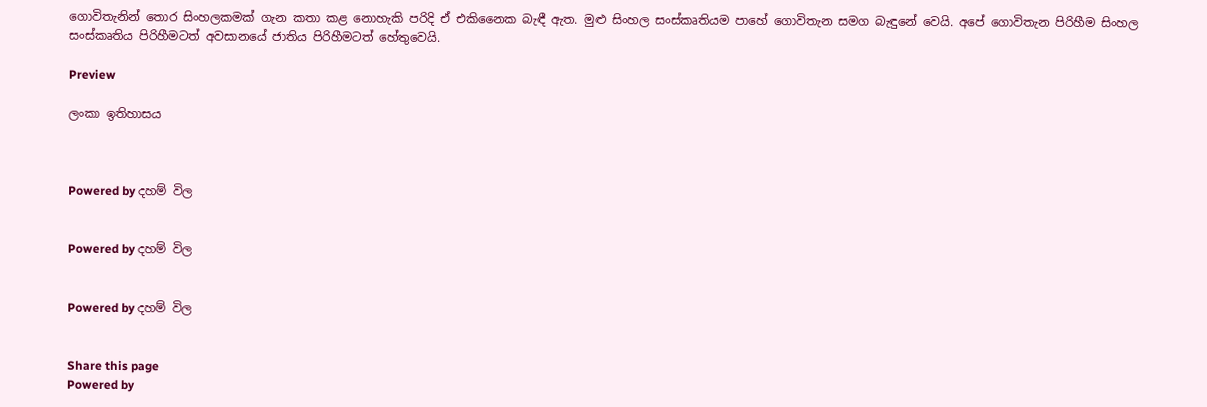ගොවිතැනින් තොර සිංහලකමක් ගැන කතා කළ නොහැකි පරිදි ඒ එකිනෛක බැඳී ඇත. මුළු සිංහල සංස්කෘතියම පාහේ ගොවිතැන සමග බැඳුනේ වෙයි. අපේ ගොවිතැන පිරිහීම සිංහල සංස්කෘතිය පිරිහීමටත් අවසානයේ ජාතිය පිරිහීමටත් හේතුවෙයි.

Preview

ලංකා ඉතිහාසය



Powered by දහම් විල


Powered by දහම් විල


Powered by දහම් විල


Share this page
Powered by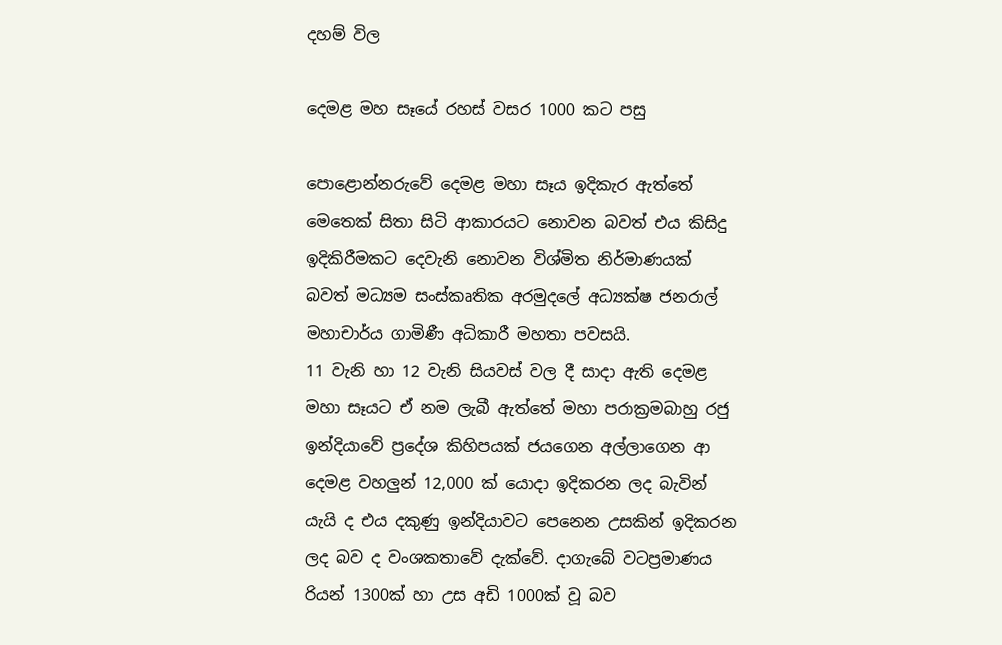දහම් විල

දෙමළ මහ සෑයේ රහස් වසර 1000 කට පසු

පොළොන්නරුවේ දෙමළ මහා සෑය ඉදිකැර ඇත්තේ මෙතෙක් සිතා සිටි ආකාරයට නොවන බවත් එය කිසිදු ඉදිකිරීමකට දෙවැනි නොවන විශ්මිත නිර්මාණයක් බවත් මධ්‍යම සංස්කෘතික අරමුදලේ අධ්‍යක්ෂ ජනරාල් මහාචාර්ය ගාමිණී අධිකාරී මහතා පවසයි.
11 වැනි හා 12 වැනි සියවස් වල දී සාදා ඇති දෙමළ මහා සෑයට ඒ නම ලැබී ඇත්තේ මහා පරාක්‍රමබාහු රජු ඉන්දියාවේ ප්‍රදේශ කිහිපයක් ජයගෙන අල්ලාගෙන ආ දෙමළ වහලුන් 12,000 ක් යොදා ඉදිකරන ලද බැවින් යැයි ද එය දකුණු ඉන්දියාවට පෙනෙන උසකින් ඉදිකරන ලද බව ද වංශකතාවේ දැක්වේ. දාගැබේ වටප්‍රමාණය රියන් 1300ක් හා උස අඩි 1000ක් වූ බව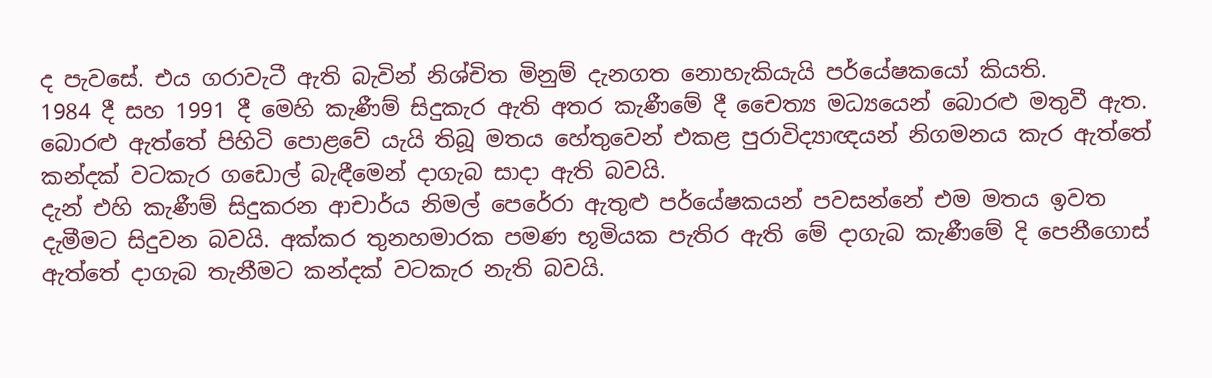ද පැවසේ. එය ගරාවැටී ඇති බැවින් නිශ්චිත මිනුම් දැනගත නොහැකියැයි පර්යේෂකයෝ කියති.
1984 දී සහ 1991 දී මෙහි කැණීම් සිදුකැර ඇති අතර කැණීමේ දී චෛත්‍ය මධ්‍යයෙන් බොරළු මතුවී ඇත. බොරළු ඇත්තේ පිහිටි පොළවේ යැයි තිබූ මතය හේතුවෙන් එකළ පුරාවිද්‍යාඥයන් නිගමනය කැර ඇත්තේ කන්දක් වටකැර ගඩොල් බැඳීමෙන් දාගැබ සාදා ඇති බවයි.
දැන් එහි කැණීම් සිදුකරන ආචාර්ය නිමල් පෙරේරා ඇතුළු පර්යේෂකයන් පවසන්නේ එම මතය ඉවත දැමීමට සිදුවන බවයි. අක්කර තුනහමාරක පමණ භූමියක පැතිර ඇති මේ දාගැබ කැණීමේ දි පෙනීගොස් ඇත්තේ දාගැබ තැනීමට කන්දක් වටකැර නැති බවයි.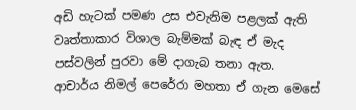අඩි හැටක් පමණ උස එවැනිම පළලක් ඇති වෘත්තාකාර විශාල බැම්මක් බැඳ ඒ මැද පස්වලින් පුරවා මේ දාගැබ තනා ඇත.
ආචාර්ය නිමල් පෙරේරා මහතා ඒ ගැන මෙසේ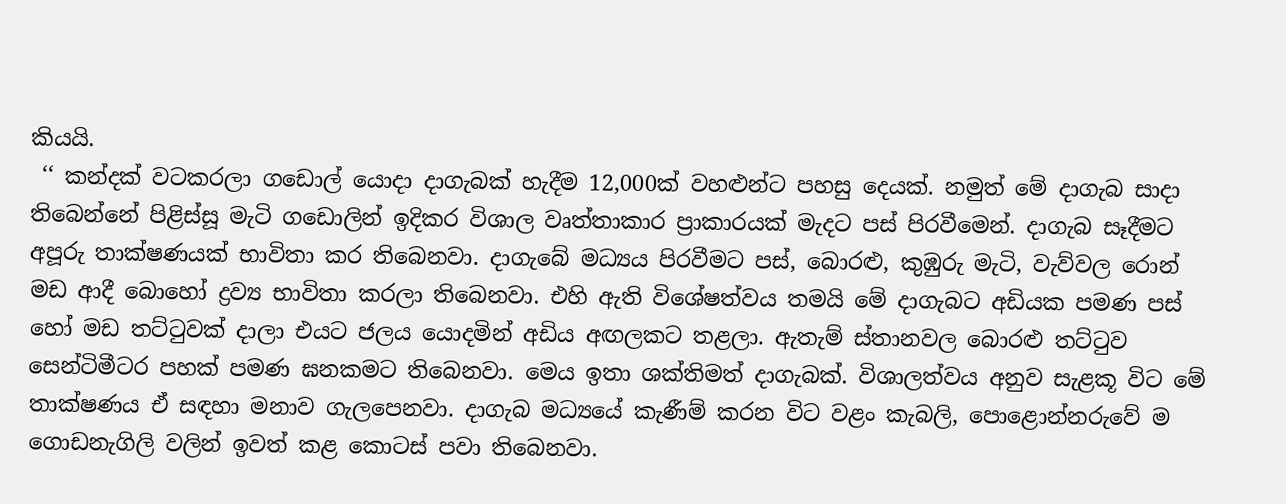කියයි.
 ‘‘ කන්දක් වටකරලා ගඩොල් යොදා දාගැබක් හැදීම 12,000ක් වහළුන්ට පහසු දෙයක්. නමුත් මේ දාගැබ සාදා තිබෙන්නේ පිළිස්සූ මැටි ගඩොලින් ඉදිකර විශාල වෘත්තාකාර ප්‍රාකාරයක් මැදට පස් පිරවීමෙන්. දාගැබ සෑදීමට අපූරු තාක්ෂණයක් භාවිතා කර තිබෙනවා. දාගැබේ මධ්‍යය පිරවීමට පස්, බොරළු, කුඹුරු මැටි, වැව්වල රොන් මඩ ආදී බොහෝ ද්‍රව්‍ය භාවිතා කරලා තිබෙනවා. එහි ඇති විශේෂත්වය තමයි මේ දාගැබට අඩියක පමණ පස් හෝ මඩ තට්ටුවක් දාලා එයට ජලය යොදමින් අඩිය අඟලකට තළලා. ඇතැම් ස්තානවල බොරළු තට්ටුව සෙන්ටිමීටර පහක් පමණ ඝනකමට තිබෙනවා. මෙය ඉතා ශක්තිමත් දාගැබක්. විශාලත්වය අනුව සැළකූ විට මේ තාක්ෂණය ඒ සඳහා මනාව ගැලපෙනවා. දාගැබ මධ්‍යයේ කැණීම් කරන විට වළං කැබලි, පොළොන්නරුවේ ම ගොඩනැගිලි වලින් ඉවත් කළ කොටස් පවා තිබෙනවා.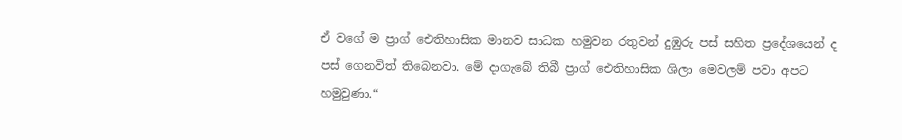ඒ වගේ ම ප්‍රාග් ඓතිහාසික මානව සාධක හමුවන රතුවන් දුඹුරු පස් සහිත ප්‍රදේශයෙන් ද පස් ගෙනවිත් තිබෙනවා. මේ දාගැබේ තිබී ප්‍රාග් ඓතිහාසික ශිලා මෙවලම් පවා අපට හමුවුණා.“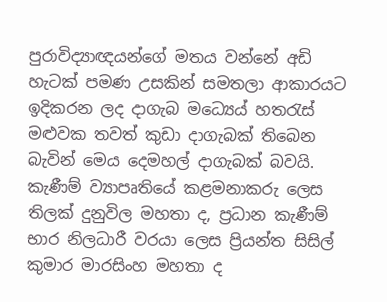පුරාවිද්‍යාඥයන්ගේ මතය වන්නේ අඩි හැටක් පමණ උසකින් සමතලා ආකාරයට ඉදිකරන ලද දාගැබ මධ්‍යෙය් හතරැස් මළුවක තවත් කුඩා දාගැබක් තිබෙන බැවින් මෙය දෙමහල් දාගැබක් බවයි.
කැණීම් ව්‍යාපෘතියේ කළමනාකරු ලෙස තිලක් දුනුවිල මහතා ද, ප්‍රධාන කැණීම් භාර නිලධාරී වරයා ලෙස ප්‍රියන්ත සිසිල් කුමාර මාරසිංහ මහතා ද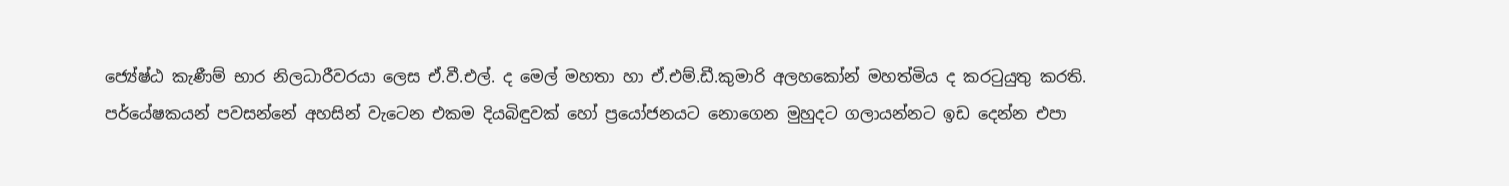ජ්‍යේෂ්ඨ කැණීම් භාර නිලධාරීවරයා ලෙස ඒ.වී.එල්. ද මෙල් මහතා හා ඒ.එම්.ඩී.කුමාරි අලහකෝන් මහත්මිය ද කරටුයුතු කරති.
පර්යේෂකයන් පවසන්නේ අහසින් වැටෙන එකම දියබිඳුවක් හෝ ප්‍රයෝජනයට නොගෙන මුහුදට ගලායන්නට ඉඩ දෙන්න එපා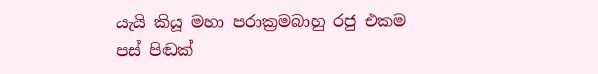යැයි කියූ මහා පරාක්‍රමබාහු රජු එකම පස් පිඬක්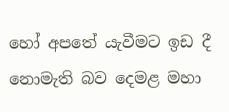හෝ අපතේ යැවීමට ඉඩ දී නොමැති බව දෙමළ මහා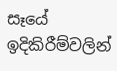සෑයේ ඉදිකිරීම්වලින්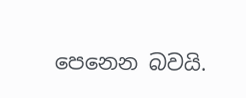පෙනෙන බවයි.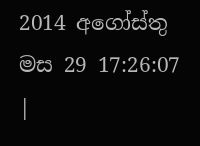2014 අගෝස්තු මස 29 17:26:07 |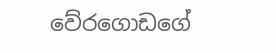වේරගොඩගේ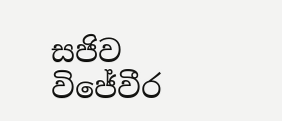සජිව විජේවීර